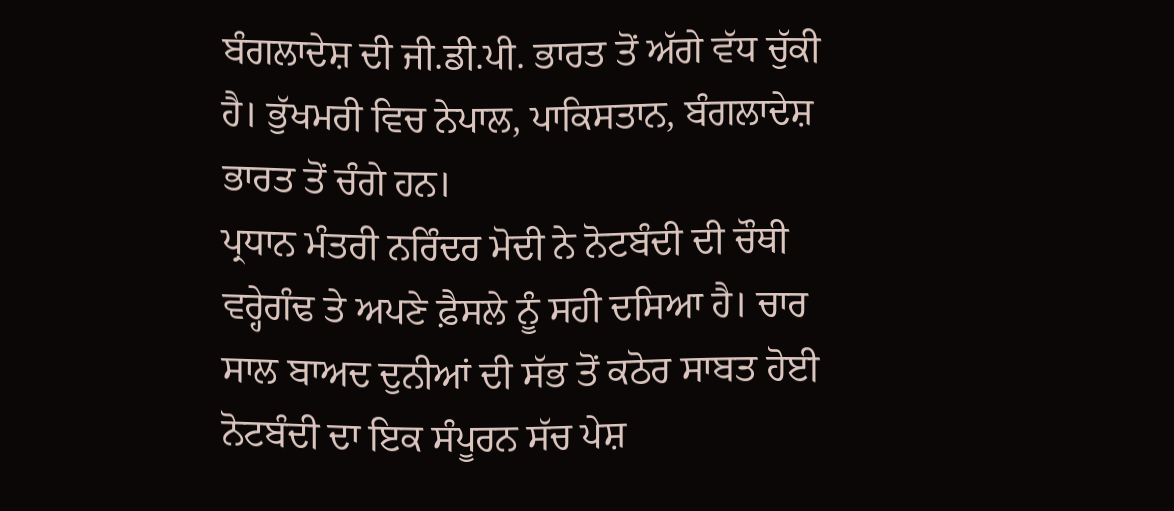ਬੰਗਲਾਦੇਸ਼ ਦੀ ਜੀ.ਡੀ.ਪੀ. ਭਾਰਤ ਤੋਂ ਅੱਗੇ ਵੱਧ ਚੁੱਕੀ ਹੈ। ਭੁੱਖਮਰੀ ਵਿਚ ਨੇਪਾਲ, ਪਾਕਿਸਤਾਨ, ਬੰਗਲਾਦੇਸ਼ ਭਾਰਤ ਤੋਂ ਚੰਗੇ ਹਨ।
ਪ੍ਰਧਾਨ ਮੰਤਰੀ ਨਰਿੰਦਰ ਮੋਦੀ ਨੇ ਨੋਟਬੰਦੀ ਦੀ ਚੌਥੀ ਵਰ੍ਹੇਗੰਢ ਤੇ ਅਪਣੇ ਫ਼ੈਸਲੇ ਨੂੰ ਸਹੀ ਦਸਿਆ ਹੈ। ਚਾਰ ਸਾਲ ਬਾਅਦ ਦੁਨੀਆਂ ਦੀ ਸੱਭ ਤੋਂ ਕਠੋਰ ਸਾਬਤ ਹੋਈ ਨੋਟਬੰਦੀ ਦਾ ਇਕ ਸੰਪੂਰਨ ਸੱਚ ਪੇਸ਼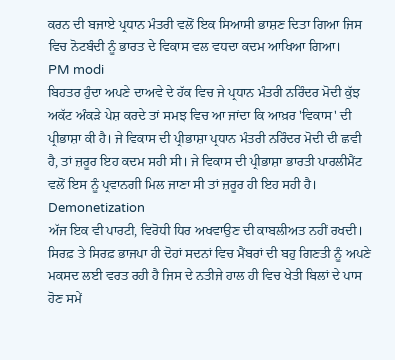ਕਰਨ ਦੀ ਬਜਾਏ ਪ੍ਰਧਾਨ ਮੰਤਰੀ ਵਲੋਂ ਇਕ ਸਿਆਸੀ ਭਾਸ਼ਣ ਦਿਤਾ ਗਿਆ ਜਿਸ ਵਿਚ ਨੋਟਬੰਦੀ ਨੂੰ ਭਾਰਤ ਦੇ ਵਿਕਾਸ ਵਲ ਵਧਦਾ ਕਦਮ ਆਖਿਆ ਗਿਆ।
PM modi
ਬਿਹਤਰ ਹੁੰਦਾ ਅਪਣੇ ਦਾਅਵੇ ਦੇ ਹੱਕ ਵਿਚ ਜੇ ਪ੍ਰਧਾਨ ਮੰਤਰੀ ਨਰਿੰਦਰ ਮੋਦੀ ਕੁੱਝ ਅਕੱਟ ਅੰਕੜੇ ਪੇਸ਼ ਕਰਦੇ ਤਾਂ ਸਮਝ ਵਿਚ ਆ ਜਾਂਦਾ ਕਿ ਆਖ਼ਰ 'ਵਿਕਾਸ' ਦੀ ਪ੍ਰੀਭਾਸ਼ਾ ਕੀ ਹੈ। ਜੇ ਵਿਕਾਸ ਦੀ ਪ੍ਰੀਭਾਸ਼ਾ ਪ੍ਰਧਾਨ ਮੰਤਰੀ ਨਰਿੰਦਰ ਮੋਦੀ ਦੀ ਛਵੀ ਹੈ, ਤਾਂ ਜ਼ਰੂਰ ਇਹ ਕਦਮ ਸਹੀ ਸੀ। ਜੇ ਵਿਕਾਸ ਦੀ ਪ੍ਰੀਭਾਸ਼ਾ ਭਾਰਤੀ ਪਾਰਲੀਮੈਂਟ ਵਲੋਂ ਇਸ ਨੂੰ ਪ੍ਰਵਾਨਗੀ ਮਿਲ ਜਾਣਾ ਸੀ ਤਾਂ ਜ਼ਰੂਰ ਹੀ ਇਹ ਸਹੀ ਹੈ।
Demonetization
ਅੱਜ ਇਕ ਵੀ ਪਾਰਟੀ, ਵਿਰੋਧੀ ਧਿਰ ਅਖਵਾਉਣ ਦੀ ਕਾਬਲੀਅਤ ਨਹੀਂ ਰਖਦੀ। ਸਿਰਫ਼ ਤੇ ਸਿਰਫ਼ ਭਾਜਪਾ ਹੀ ਦੋਹਾਂ ਸਦਨਾਂ ਵਿਚ ਮੈਂਬਰਾਂ ਦੀ ਬਹੁ ਗਿਣਤੀ ਨੂੰ ਅਪਣੇ ਮਕਸਦ ਲਈ ਵਰਤ ਰਹੀ ਹੈ ਜਿਸ ਦੇ ਨਤੀਜੇ ਹਾਲ ਹੀ ਵਿਚ ਖੇਤੀ ਬਿਲਾਂ ਦੇ ਪਾਸ ਹੋਣ ਸਮੇਂ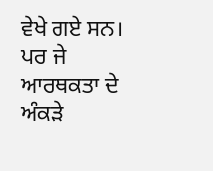ਵੇਖੇ ਗਏ ਸਨ। ਪਰ ਜੇ ਆਰਥਕਤਾ ਦੇ ਅੰਕੜੇ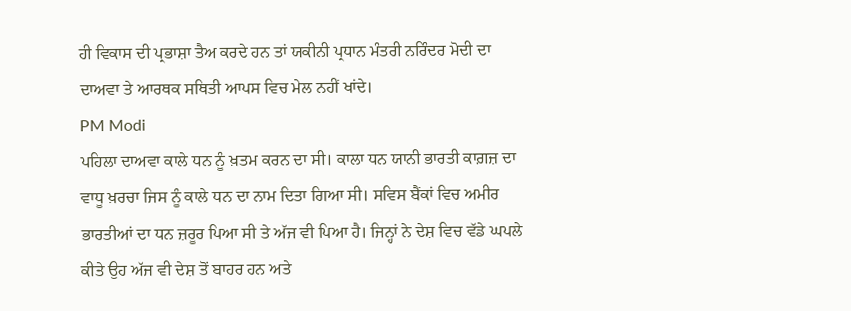ਹੀ ਵਿਕਾਸ ਦੀ ਪ੍ਰਭਾਸ਼ਾ ਤੈਅ ਕਰਦੇ ਹਨ ਤਾਂ ਯਕੀਨੀ ਪ੍ਰਧਾਨ ਮੰਤਰੀ ਨਰਿੰਦਰ ਮੋਦੀ ਦਾ ਦਾਅਵਾ ਤੇ ਆਰਥਕ ਸਥਿਤੀ ਆਪਸ ਵਿਚ ਮੇਲ ਨਹੀਂ ਖਾਂਦੇ।
PM Modi
ਪਹਿਲਾ ਦਾਅਵਾ ਕਾਲੇ ਧਨ ਨੂੰ ਖ਼ਤਮ ਕਰਨ ਦਾ ਸੀ। ਕਾਲਾ ਧਨ ਯਾਨੀ ਭਾਰਤੀ ਕਾਗ਼ਜ਼ ਦਾ ਵਾਧੂ ਖ਼ਰਚਾ ਜਿਸ ਨੂੰ ਕਾਲੇ ਧਨ ਦਾ ਨਾਮ ਦਿਤਾ ਗਿਆ ਸੀ। ਸਵਿਸ ਬੈਂਕਾਂ ਵਿਚ ਅਮੀਰ ਭਾਰਤੀਆਂ ਦਾ ਧਨ ਜ਼ਰੂਰ ਪਿਆ ਸੀ ਤੇ ਅੱਜ ਵੀ ਪਿਆ ਹੈ। ਜਿਨ੍ਹਾਂ ਨੇ ਦੇਸ਼ ਵਿਚ ਵੱਡੇ ਘਪਲੇ ਕੀਤੇ ਉਹ ਅੱਜ ਵੀ ਦੇਸ਼ ਤੋਂ ਬਾਹਰ ਹਨ ਅਤੇ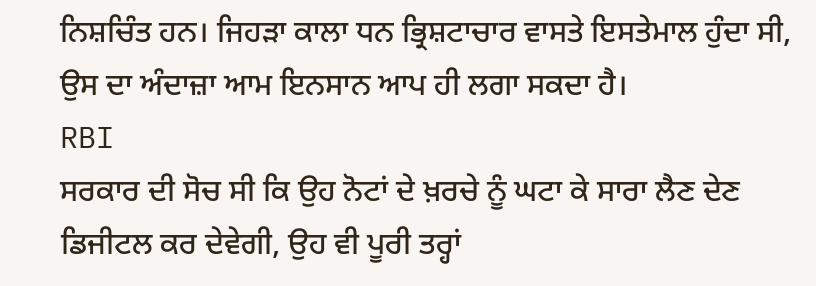ਨਿਸ਼ਚਿੰਤ ਹਨ। ਜਿਹੜਾ ਕਾਲਾ ਧਨ ਭ੍ਰਿਸ਼ਟਾਚਾਰ ਵਾਸਤੇ ਇਸਤੇਮਾਲ ਹੁੰਦਾ ਸੀ, ਉਸ ਦਾ ਅੰਦਾਜ਼ਾ ਆਮ ਇਨਸਾਨ ਆਪ ਹੀ ਲਗਾ ਸਕਦਾ ਹੈ।
RBI
ਸਰਕਾਰ ਦੀ ਸੋਚ ਸੀ ਕਿ ਉਹ ਨੋਟਾਂ ਦੇ ਖ਼ਰਚੇ ਨੂੰ ਘਟਾ ਕੇ ਸਾਰਾ ਲੈਣ ਦੇਣ ਡਿਜੀਟਲ ਕਰ ਦੇਵੇਗੀ, ਉਹ ਵੀ ਪੂਰੀ ਤਰ੍ਹਾਂ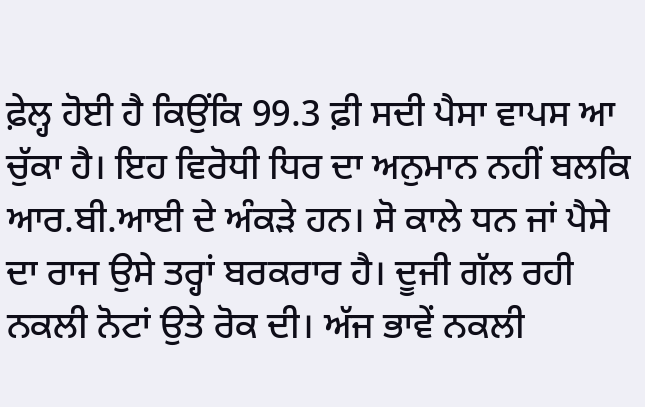ਫ਼ੇਲ੍ਹ ਹੋਈ ਹੈ ਕਿਉਂਕਿ 99.3 ਫ਼ੀ ਸਦੀ ਪੈਸਾ ਵਾਪਸ ਆ ਚੁੱਕਾ ਹੈ। ਇਹ ਵਿਰੋਧੀ ਧਿਰ ਦਾ ਅਨੁਮਾਨ ਨਹੀਂ ਬਲਕਿ ਆਰ.ਬੀ.ਆਈ ਦੇ ਅੰਕੜੇ ਹਨ। ਸੋ ਕਾਲੇ ਧਨ ਜਾਂ ਪੈਸੇ ਦਾ ਰਾਜ ਉਸੇ ਤਰ੍ਹਾਂ ਬਰਕਰਾਰ ਹੈ। ਦੂਜੀ ਗੱਲ ਰਹੀ ਨਕਲੀ ਨੋਟਾਂ ਉਤੇ ਰੋਕ ਦੀ। ਅੱਜ ਭਾਵੇਂ ਨਕਲੀ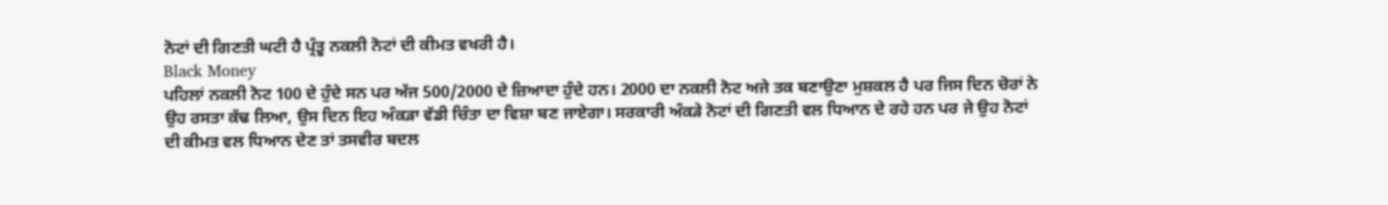ਨੋਟਾਂ ਦੀ ਗਿਣਤੀ ਘਟੀ ਹੈ ਪ੍ਰੰਤੂ ਨਕਲੀ ਨੋਟਾਂ ਦੀ ਕੀਮਤ ਵਖਰੀ ਹੈ।
Black Money
ਪਹਿਲਾਂ ਨਕਲੀ ਨੋਟ 100 ਦੇ ਹੁੰਦੇ ਸਨ ਪਰ ਅੱਜ 500/2000 ਦੇ ਜ਼ਿਆਦਾ ਹੁੰਦੇ ਹਨ। 2000 ਦਾ ਨਕਲੀ ਨੋਟ ਅਜੇ ਤਕ ਬਣਾਉਣਾ ਮੁਸ਼ਕਲ ਹੈ ਪਰ ਜਿਸ ਦਿਨ ਚੋਰਾਂ ਨੇ ਉਹ ਰਸਤਾ ਕੱਢ ਲਿਆ, ਉਸ ਦਿਨ ਇਹ ਅੰਕੜਾ ਵੱਡੀ ਚਿੰਤਾ ਦਾ ਵਿਸ਼ਾ ਬਣ ਜਾਏਗਾ। ਸਰਕਾਰੀ ਅੰਕੜੇ ਨੋਟਾਂ ਦੀ ਗਿਣਤੀ ਵਲ ਧਿਆਨ ਦੇ ਰਹੇ ਹਨ ਪਰ ਜੇ ਉਹ ਨੋਟਾਂ ਦੀ ਕੀਮਤ ਵਲ ਧਿਆਨ ਦੇਣ ਤਾਂ ਤਸਵੀਰ ਬਦਲ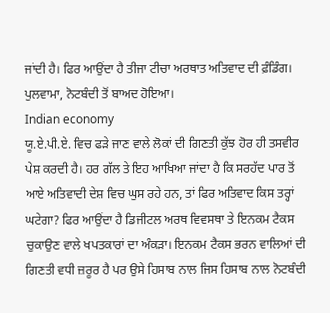ਜਾਂਦੀ ਹੈ। ਫਿਰ ਆਉਂਦਾ ਹੈ ਤੀਜਾ ਟੀਚਾ ਅਰਥਾਤ ਅਤਿਵਾਦ ਦੀ ਫ਼ੰਡਿੰਗ। ਪੁਲਵਾਮਾ, ਨੋਟਬੰਦੀ ਤੋਂ ਬਾਅਦ ਹੋਇਆ।
Indian economy
ਯੂ.ਏ.ਪੀ.ਏ. ਵਿਚ ਫੜੇ ਜਾਣ ਵਾਲੇ ਲੋਕਾਂ ਦੀ ਗਿਣਤੀ ਕੁੱਝ ਹੋਰ ਹੀ ਤਸਵੀਰ ਪੇਸ਼ ਕਰਦੀ ਹੈ। ਹਰ ਗੱਲ ਤੇ ਇਹ ਆਖਿਆ ਜਾਂਦਾ ਹੈ ਕਿ ਸਰਹੱਦ ਪਾਰ ਤੋਂ ਆਏ ਅਤਿਵਾਦੀ ਦੇਸ਼ ਵਿਚ ਘੁਸ ਰਹੇ ਹਨ, ਤਾਂ ਫਿਰ ਅਤਿਵਾਦ ਕਿਸ ਤਰ੍ਹਾਂ ਘਟੇਗਾ? ਫਿਰ ਆਉਂਦਾ ਹੈ ਡਿਜੀਟਲ ਅਰਥ ਵਿਵਸਥਾ ਤੇ ਇਨਕਮ ਟੈਕਸ ਚੁਕਾਉਣ ਵਾਲੇ ਖਪਤਕਾਰਾਂ ਦਾ ਅੰਕੜਾ। ਇਨਕਮ ਟੈਕਸ ਭਰਨ ਵਾਲਿਆਂ ਦੀ ਗਿਣਤੀ ਵਧੀ ਜ਼ਰੂਰ ਹੈ ਪਰ ਉਸੇ ਹਿਸਾਬ ਨਾਲ ਜਿਸ ਹਿਸਾਬ ਨਾਲ ਨੋਟਬੰਦੀ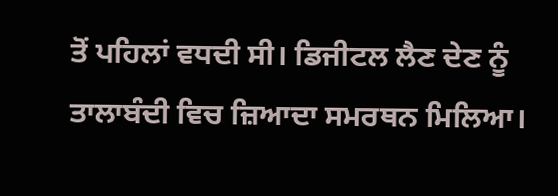ਤੋਂ ਪਹਿਲਾਂ ਵਧਦੀ ਸੀ। ਡਿਜੀਟਲ ਲੈਣ ਦੇਣ ਨੂੰ ਤਾਲਾਬੰਦੀ ਵਿਚ ਜ਼ਿਆਦਾ ਸਮਰਥਨ ਮਿਲਿਆ।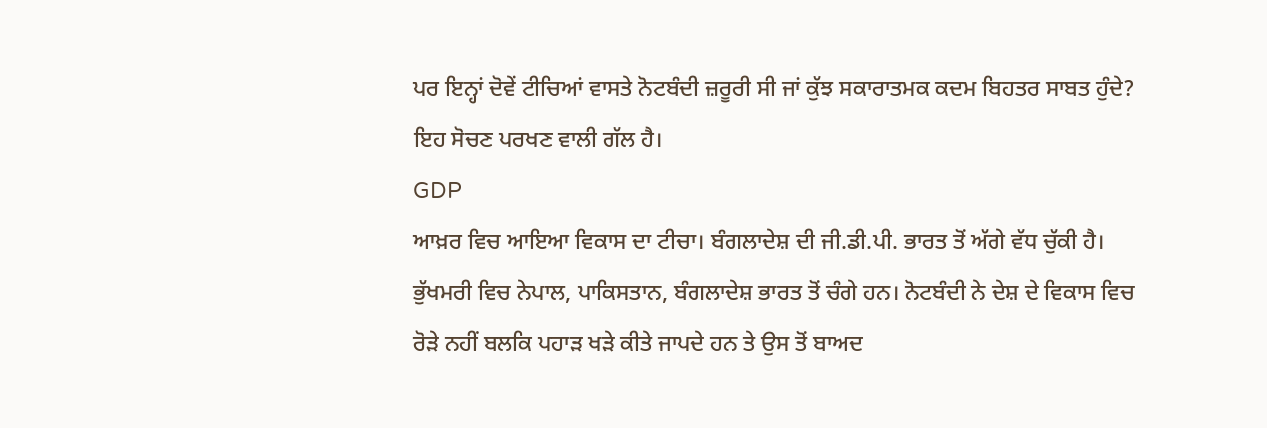ਪਰ ਇਨ੍ਹਾਂ ਦੋਵੇਂ ਟੀਚਿਆਂ ਵਾਸਤੇ ਨੋਟਬੰਦੀ ਜ਼ਰੂਰੀ ਸੀ ਜਾਂ ਕੁੱਝ ਸਕਾਰਾਤਮਕ ਕਦਮ ਬਿਹਤਰ ਸਾਬਤ ਹੁੰਦੇ? ਇਹ ਸੋਚਣ ਪਰਖਣ ਵਾਲੀ ਗੱਲ ਹੈ।
GDP
ਆਖ਼ਰ ਵਿਚ ਆਇਆ ਵਿਕਾਸ ਦਾ ਟੀਚਾ। ਬੰਗਲਾਦੇਸ਼ ਦੀ ਜੀ.ਡੀ.ਪੀ. ਭਾਰਤ ਤੋਂ ਅੱਗੇ ਵੱਧ ਚੁੱਕੀ ਹੈ। ਭੁੱਖਮਰੀ ਵਿਚ ਨੇਪਾਲ, ਪਾਕਿਸਤਾਨ, ਬੰਗਲਾਦੇਸ਼ ਭਾਰਤ ਤੋਂ ਚੰਗੇ ਹਨ। ਨੋਟਬੰਦੀ ਨੇ ਦੇਸ਼ ਦੇ ਵਿਕਾਸ ਵਿਚ ਰੋੜੇ ਨਹੀਂ ਬਲਕਿ ਪਹਾੜ ਖੜੇ ਕੀਤੇ ਜਾਪਦੇ ਹਨ ਤੇ ਉਸ ਤੋਂ ਬਾਅਦ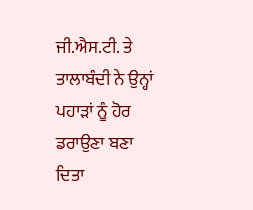ਜੀ.ਐਸ.ਟੀ. ਤੇ ਤਾਲਾਬੰਦੀ ਨੇ ਉਨ੍ਹਾਂ ਪਹਾੜਾਂ ਨੂੰ ਹੋਰ ਡਰਾਉਣਾ ਬਣਾ ਦਿਤਾ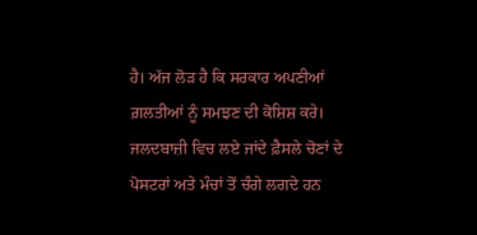ਹੈ। ਅੱਜ ਲੋੜ ਹੈ ਕਿ ਸਰਕਾਰ ਅਪਣੀਆਂ ਗ਼ਲਤੀਆਂ ਨੂੰ ਸਮਝਣ ਦੀ ਕੋਸ਼ਿਸ਼ ਕਰੇ। ਜਲਦਬਾਜ਼ੀ ਵਿਚ ਲਏ ਜਾਂਦੇ ਫ਼ੈਸਲੇ ਚੋਣਾਂ ਦੇ ਪੋਸਟਰਾਂ ਅਤੇ ਮੰਚਾਂ ਤੋਂ ਚੰਗੇ ਲਗਦੇ ਹਨ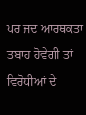ਪਰ ਜਦ ਆਰਥਕਤਾ ਤਬਾਹ ਹੋਵੇਗੀ ਤਾਂ ਵਿਰੋਧੀਆਂ ਦੇ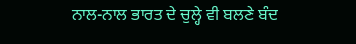ਨਾਲ-ਨਾਲ ਭਾਰਤ ਦੇ ਚੁਲ੍ਹੇ ਵੀ ਬਲਣੇ ਬੰਦ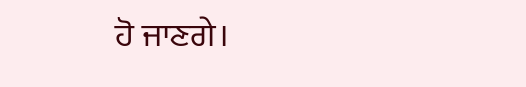ਹੋ ਜਾਣਗੇ।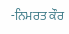-ਨਿਮਰਤ ਕੌਰ